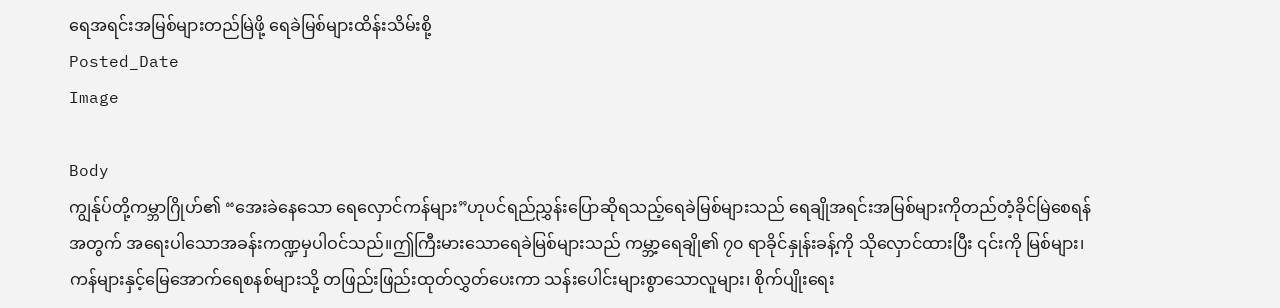ရေအရင်းအမြစ်များတည်မြဲဖို့ ရေခဲမြစ်များထိန်းသိမ်းစို့
Posted_Date
Image

Body
ကျွန်ုပ်တို့ကမ္ဘာဂြိုဟ်၏ “အေးခဲနေသော ရေလှောင်ကန်များ”ဟုပင်ရည်ညွှန်းပြောဆိုရသည့်ရေခဲမြစ်များသည် ရေချိုအရင်းအမြစ်များကိုတည်တံ့ခိုင်မြဲစေရန်အတွက် အရေးပါသောအခန်းကဏ္ဍမှပါဝင်သည်။ဤကြီးမားသောရေခဲမြစ်များသည် ကမ္ဘာ့ရေချို၏ ၇၀ ရာခိုင်နှုန်းခန့်ကို သိုလှောင်ထားပြီး ၎င်းကို မြစ်များ၊ ကန်များနှင့်မြေအောက်ရေစနစ်များသို့ တဖြည်းဖြည်းထုတ်လွှတ်ပေးကာ သန်းပေါင်းများစွာသောလူများ၊ စိုက်ပျိုးရေး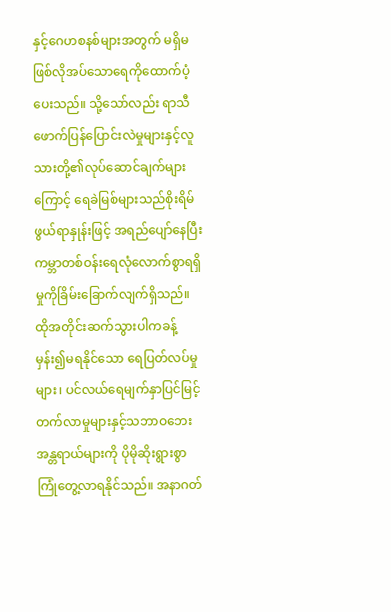နှင့်ဂေဟစနစ်များအတွက် မရှိမဖြစ်လိုအပ်သောရေကိုထောက်ပံ့ပေးသည်။ သို့သော်လည်း ရာသီဖောက်ပြန်ပြောင်းလဲမှုများနှင့်လူသားတို့၏လုပ်ဆောင်ချက်များကြောင့် ရေခဲမြစ်များသည်စိုးရိမ်ဖွယ်ရာနှုန်းဖြင့် အရည်ပျော်နေပြီး ကမ္ဘာတစ်ဝန်းရေလုံလောက်စွာရရှိမှုကိုခြိမ်းခြောက်လျက်ရှိသည်။ ထိုအတိုင်းဆက်သွားပါကခန့်မှန်း၍မရနိုင်သော ရေပြတ်လပ်မှုများ၊ ပင်လယ်ရေမျက်နှာပြင်မြင့်တက်လာမှုများနှင့်သဘာဝဘေးအန္တရာယ်များကို ပိုမိုဆိုးရွားစွာကြုံတွေ့လာရနိုင်သည်။ အနာဂတ်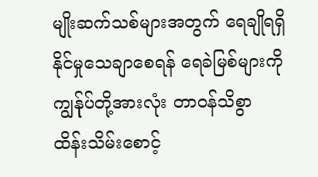မျိုးဆက်သစ်များအတွက် ရေချိုရရှိနိုင်မှုသေချာစေရန် ရေခဲမြစ်များကို ကျွန်ုပ်တို့အားလုံး တာဝန်သိစွာ ထိန်းသိမ်းစောင့်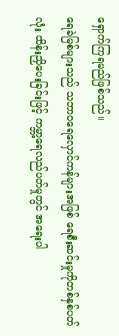ရှောက်ကြရမည်ဖြစ်သည်။
ရေခဲမြစ်များသည် သဘာဝရေလှောင်ကန်များအဖြစ် ရေစီးဆင်းမှုကိုတစ်နှစ်ပတ်လုံး ထိန်းညှိပေးခြင်းဖြင့် ကမ္ဘာ့ရေလည်ပတ်မှုတွင် အရေးပါ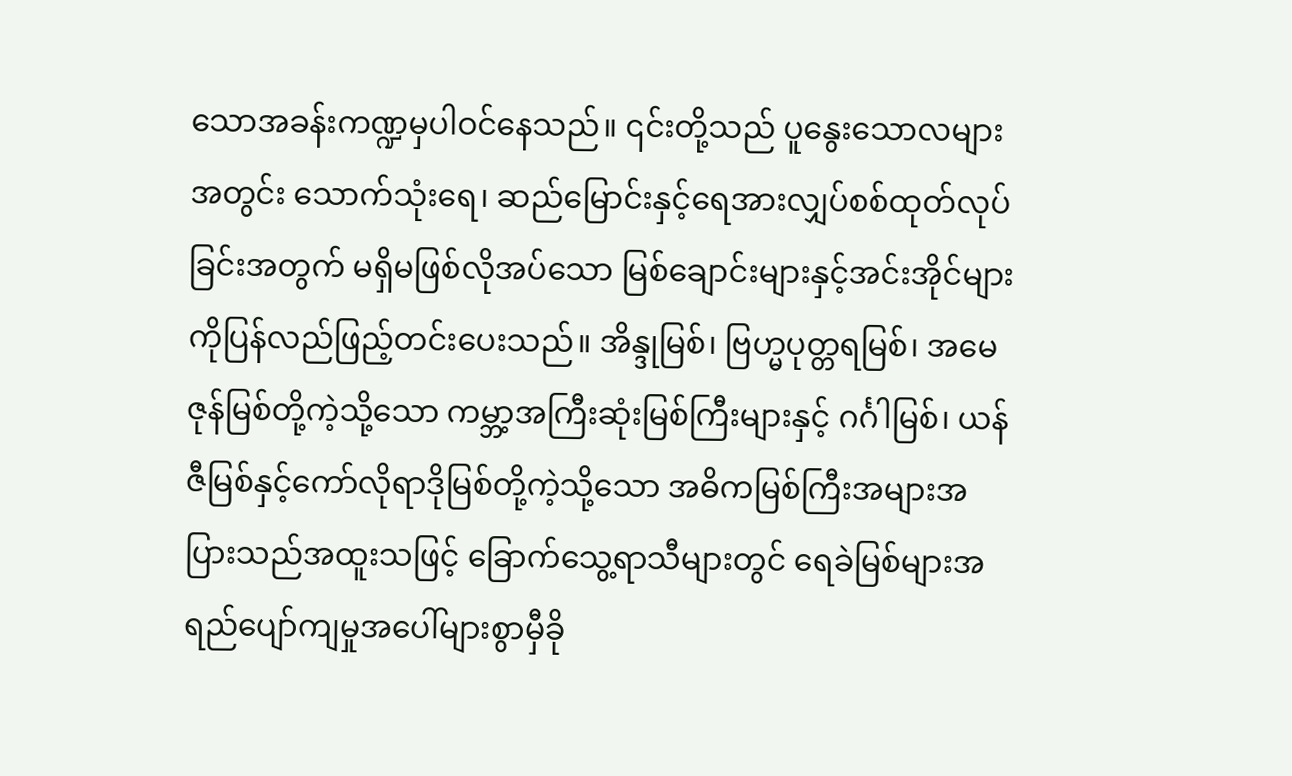သောအခန်းကဏ္ဍမှပါဝင်နေသည်။ ၎င်းတို့သည် ပူနွေးသောလများအတွင်း သောက်သုံးရေ၊ ဆည်မြောင်းနှင့်ရေအားလျှပ်စစ်ထုတ်လုပ်ခြင်းအတွက် မရှိမဖြစ်လိုအပ်သော မြစ်ချောင်းများနှင့်အင်းအိုင်များကိုပြန်လည်ဖြည့်တင်းပေးသည်။ အိန္ဒုမြစ်၊ ဗြဟ္မပုတ္တရမြစ်၊ အမေဇုန်မြစ်တို့ကဲ့သို့သော ကမ္ဘာ့အကြီးဆုံးမြစ်ကြီးများနှင့် ဂင်္ဂါမြစ်၊ ယန်ဇီမြစ်နှင့်ကော်လိုရာဒိုမြစ်တို့ကဲ့သို့သော အဓိကမြစ်ကြီးအများအပြားသည်အထူးသဖြင့် ခြောက်သွေ့ရာသီများတွင် ရေခဲမြစ်များအရည်ပျော်ကျမှုအပေါ်များစွာမှီခို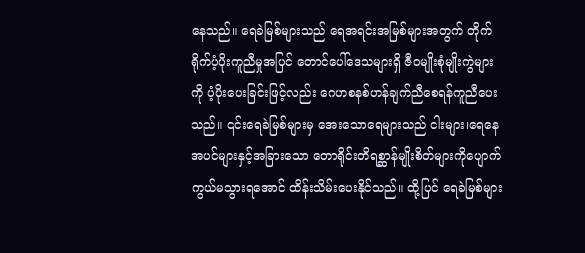နေသည်။ ရေခဲမြစ်များသည် ရေအရင်းအမြစ်များအတွက် တိုက်ရိုက်ပံ့ပိုးကူညီမှုအပြင် တောင်ပေါ်ဒေသများရှိ ဇီဝမျိုးစုံမျိုးကွဲများကို ပံ့ပိုးပေးခြင်းဖြင့်လည်း ဂေဟစနစ်ဟန်ချက်ညီစေရန်ကူညီပေးသည်။ ၎င်းရေခဲမြစ်များမှ အေးသောရေများသည် ငါးများ၊ရေနေအပင်များနှင့်အခြားသော တောရိုင်းတိရစ္ဆာန်မျိုးစိတ်များကိုပျောက်ကွယ်မသွားရအောင် ထိန်းသိမ်းပေးနိုင်သည်။ ထို့ပြင် ရေခဲမြစ်များ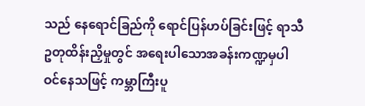သည် နေရောင်ခြည်ကို ရောင်ပြန်ဟပ်ခြင်းဖြင့် ရာသီဥတုထိန်းညှိမှုတွင် အရေးပါသောအခန်းကဏ္ဍမှပါဝင်နေသဖြင့် ကမ္ဘာကြီးပူ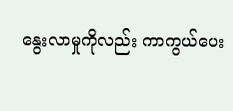နွေးလာမှုကိုလည်း ကာကွယ်ပေး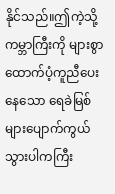နိုင်သည်။ဤကဲ့သို့ ကမ္ဘာကြီးကို များစွာထောက်ပံ့ကူညီပေးနေသော ရေခဲမြစ်များပျောက်ကွယ်သွားပါကကြီး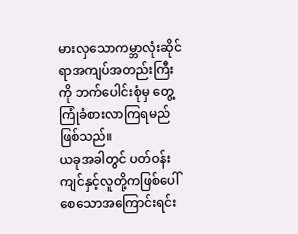မားလှသောကမ္ဘာလုံးဆိုင်ရာအကျပ်အတည်းကြီးကို ဘက်ပေါင်းစုံမှ တွေ့ကြုံခံစားလာကြရမည်ဖြစ်သည်။
ယခုအခါတွင် ပတ်ဝန်းကျင်နှင့်လူတို့ကဖြစ်ပေါ်စေသောအကြောင်းရင်း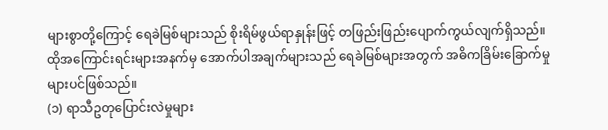များစွာတို့ကြောင့် ရေခဲမြစ်များသည် စိုးရိမ်ဖွယ်ရာနှုန်းဖြင့် တဖြည်းဖြည်းပျောက်ကွယ်လျက်ရှိသည်။ ထိုအကြောင်းရင်းများအနက်မှ အောက်ပါအချက်များသည် ရေခဲမြစ်များအတွက် အဓိကခြိမ်းခြောက်မှုများပင်ဖြစ်သည်။
(၁) ရာသီဥတုပြောင်းလဲမှုများ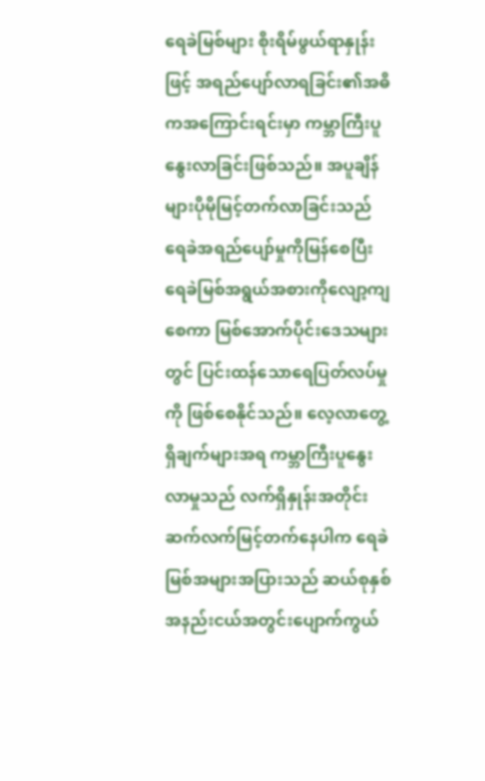ရေခဲမြစ်များ စိုးရိမ်ဖွယ်ရာနှုန်းဖြင့် အရည်ပျော်လာရခြင်း၏အဓိကအကြောင်းရင်းမှာ ကမ္ဘာကြီးပူနွေးလာခြင်းဖြစ်သည်။ အပူချိန်များပိုမိုမြင့်တက်လာခြင်းသည် ရေခဲအရည်ပျော်မှုကိုမြန်စေပြီး ရေခဲမြစ်အရွယ်အစားကိုလျော့ကျစေကာ မြစ်အောက်ပိုင်းဒေသများတွင် ပြင်းထန်သောရေပြတ်လပ်မှုကို ဖြစ်စေနိုင်သည်။ လေ့လာတွေ့ရှိချက်များအရ ကမ္ဘာကြီးပူနွေးလာမှုသည် လက်ရှိနှုန်းအတိုင်း ဆက်လက်မြင့်တက်နေပါက ရေခဲမြစ်အများအပြားသည် ဆယ်စုနှစ်အနည်းငယ်အတွင်းပျောက်ကွယ်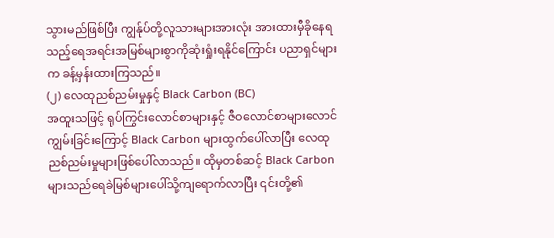သွားမည်ဖြစ်ပြီး ကျွန်ုပ်တို့လူသားများအားလုံး အားထားမှီခိုနေရသည့်ရေအရင်းအမြစ်များစွာကိုဆုံးရှုံးရနိုင်ကြောင်း ပညာရှင်များက ခန့်မှန်းထားကြသည်။
(၂) လေထုညစ်ညမ်းမှုနှင့် Black Carbon (BC)
အထူးသဖြင့် ရုပ်ကြွင်းလောင်စာများနှင့် ဇီဝလောင်စာများလောင်ကျွမ်းခြင်းကြောင့် Black Carbon များထွက်ပေါ်လာပြီး လေထုညစ်ညမ်းမှုများဖြစ်ပေါ်လာသည်။ ထိုမှတစ်ဆင့် Black Carbon များသည်ရေခဲမြစ်များပေါ်သို့ကျရောက်လာပြီး ၎င်းတို့၏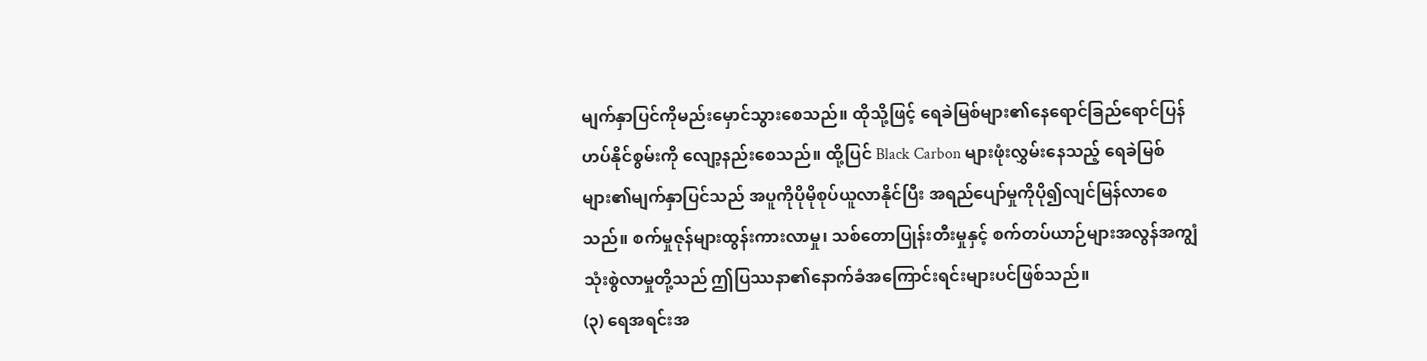မျက်နှာပြင်ကိုမည်းမှောင်သွားစေသည်။ ထိုသို့ဖြင့် ရေခဲမြစ်များ၏နေရောင်ခြည်ရောင်ပြန်ဟပ်နိုင်စွမ်းကို လျော့နည်းစေသည်။ ထို့ပြင် Black Carbon များဖုံးလွှမ်းနေသည့် ရေခဲမြစ်များ၏မျက်နှာပြင်သည် အပူကိုပိုမိုစုပ်ယူလာနိုင်ပြီး အရည်ပျော်မှုကိုပို၍လျင်မြန်လာစေသည်။ စက်မှုဇုန်များထွန်းကားလာမှု၊ သစ်တောပြုန်းတီးမှုနှင့် စက်တပ်ယာဉ်များအလွန်အကျွံသုံးစွဲလာမှုတို့သည် ဤပြဿနာ၏နောက်ခံအကြောင်းရင်းများပင်ဖြစ်သည်။
(၃) ရေအရင်းအ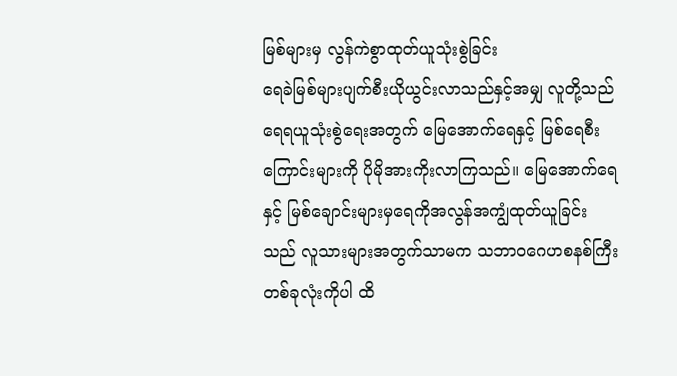မြစ်များမှ လွန်ကဲစွာထုတ်ယူသုံးစွဲခြင်း
ရေခဲမြစ်များပျက်စီးယိုယွင်းလာသည်နှင့်အမျှ လူတို့သည် ရေရယူသုံးစွဲရေးအတွက် မြေအောက်ရေနှင့် မြစ်ရေစီးကြောင်းများကို ပိုမိုအားကိုးလာကြသည်။ မြေအောက်ရေနှင့် မြစ်ချောင်းများမှရေကိုအလွန်အကျွံထုတ်ယူခြင်းသည် လူသားများအတွက်သာမက သဘာဝဂေဟစနစ်ကြီးတစ်ခုလုံးကိုပါ ထိ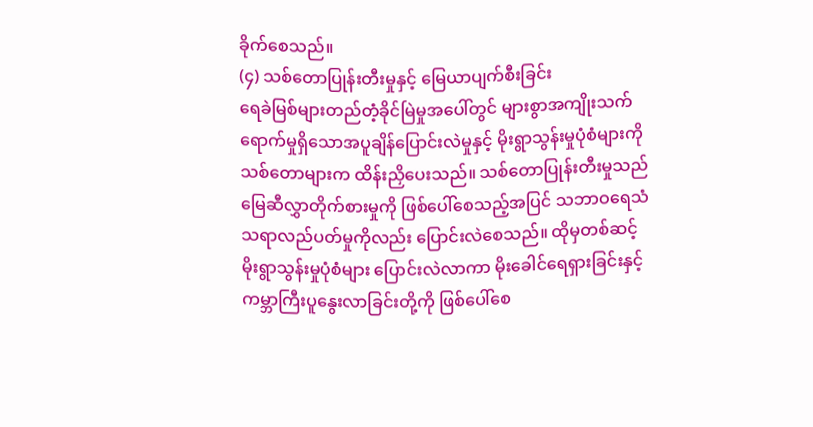ခိုက်စေသည်။
(၄) သစ်တောပြုန်းတီးမှုနှင့် မြေယာပျက်စီးခြင်း
ရေခဲမြစ်များတည်တံ့ခိုင်မြဲမှုအပေါ်တွင် များစွာအကျိုးသက်ရောက်မှုရှိသောအပူချိန်ပြောင်းလဲမှုနှင့် မိုးရွာသွန်းမှုပုံစံများကို သစ်တောများက ထိန်းညှိပေးသည်။ သစ်တောပြုန်းတီးမှုသည် မြေဆီလွှာတိုက်စားမှုကို ဖြစ်ပေါ်စေသည့်အပြင် သဘာဝရေသံသရာလည်ပတ်မှုကိုလည်း ပြောင်းလဲစေသည်။ ထိုမှတစ်ဆင့် မိုးရွာသွန်းမှုပုံစံများ ပြောင်းလဲလာကာ မိုးခေါင်ရေရှားခြင်းနှင့်ကမ္ဘာကြီးပူနွေးလာခြင်းတို့ကို ဖြစ်ပေါ်စေ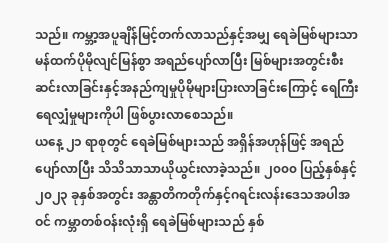သည်။ ကမ္ဘာ့အပူချိန်မြင့်တက်လာသည်နှင့်အမျှ ရေခဲမြစ်များသာမန်ထက်ပိုမိုလျင်မြန်စွာ အရည်ပျော်လာပြီး မြစ်များအတွင်းစီးဆင်းလာခြင်းနှင့်အနည်ကျမှုပိုမိုများပြားလာခြင်းကြောင့် ရေကြီးရေလျှံမှုများကိုပါ ဖြစ်ပွားလာစေသည်။
ယနေ့ ၂၁ ရာစုတွင် ရေခဲမြစ်များသည် အရှိန်အဟုန်ဖြင့် အရည်ပျော်လာပြီး သိသိသာသာယိုယွင်းလာခဲ့သည်။ ၂၀၀၀ ပြည့်နှစ်နှင့်၂၀၂၃ ခုနှစ်အတွင်း အန္တာတိကတိုက်နှင့်ဂရင်းလန်းဒေသအပါအဝင် ကမ္ဘာတစ်ဝန်းလုံးရှိ ရေခဲမြစ်များသည် နှစ်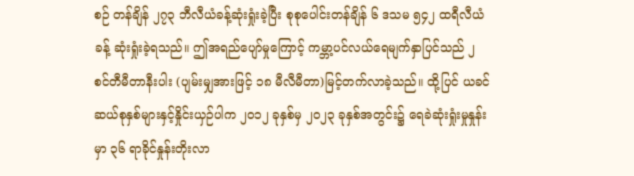စဉ် တန်ချိန် ၂၇၃ ဘီလီယံခန့်ဆုံးရှုံးခဲ့ပြီး စုစုပေါင်းတန်ချိန် ၆ ဒသမ ၅၄၂ ထရီလီယံခန့် ဆုံးရှုံးခဲ့ရသည်။ ဤအရည်ပျော်မှုကြောင့် ကမ္ဘာ့ပင်လယ်ရေမျက်နှာပြင်သည် ၂ စင်တီမီတာနီးပါး (ပျမ်းမျှအားဖြင့် ၁၈ မီလီမီတာ)မြင့်တက်လာခဲ့သည်။ ထို့ပြင် ယခင်ဆယ်စုနှစ်များနှင့်နှိုင်းယှဉ်ပါက ၂၀၁၂ ခုနှစ်မှ ၂၀၂၃ ခုနှစ်အတွင်း၌ ရေခဲဆုံးရှုံးမှုနှုန်းမှာ ၃၆ ရာခိုင်နှုန်းတိုးလာ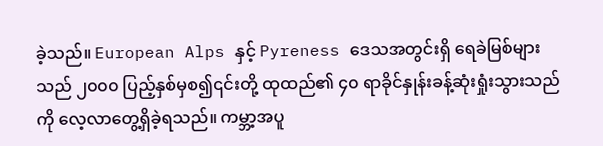ခဲ့သည်။ European Alps နှင့် Pyreness ဒေသအတွင်းရှိ ရေခဲမြစ်များသည် ၂၀၀၀ ပြည့်နှစ်မှစ၍၎င်းတို့ ထုထည်၏ ၄၀ ရာခိုင်နှုန်းခန့်ဆုံးရှုံးသွားသည်ကို လေ့လာတွေ့ရှိခဲ့ရသည်။ ကမ္ဘာ့အပူ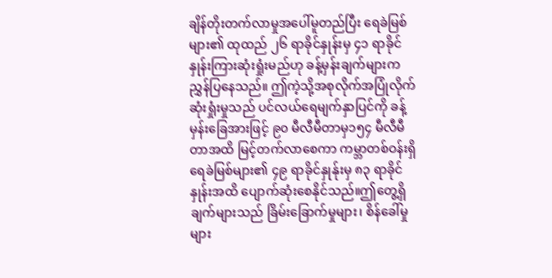ချိန်တိုးတက်လာမှုအပေါ်မူတည်ပြီး ရေခဲမြစ်များ၏ ထုထည် ၂၆ ရာခိုင်နှုန်းမှ ၄၁ ရာခိုင်နှုန်းကြားဆုံးရှုံးမည်ဟု ခန့်မှန်းချက်များကညွှန်ပြနေသည်။ ဤကဲ့သို့အစုလိုက်အပြုံလိုက် ဆုံးရှုံးမှုသည် ပင်လယ်ရေမျက်နှာပြင်ကို ခန့်မှန်းခြေအားဖြင့် ၉၀ မီလီမီတာမှ၁၅၄ မီလီမီတာအထိ မြင့်တက်လာစေကာ ကမ္ဘာတစ်ဝန်းရှိ ရေခဲမြစ်များ၏ ၄၉ ရာခိုင်နှုန်ုးမှ ၈၃ ရာခိုင်နှုန်းအထိ ပျောက်ဆုံးစေနိုင်သည်။ဤတွေ့ရှိချက်များသည် ခြိမ်းခြောက်မှုများ၊ စိန်ခေါ်မှုများ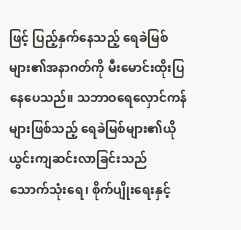ဖြင့် ပြည့်နှက်နေသည့် ရေခဲမြစ်များ၏အနာဂတ်ကို မီးမောင်းထိုးပြနေပေသည်။ သဘာဝရေလှောင်ကန်များဖြစ်သည့် ရေခဲမြစ်များ၏ယိုယွင်းကျဆင်းလာခြင်းသည် သောက်သုံးရေ၊ စိုက်ပျိုးရေးနှင့်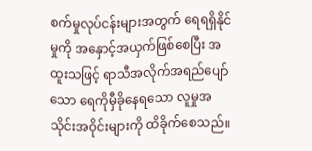စက်မှုလုပ်ငန်းများအတွက် ရေရရှိနိုင်မှုကို အနှောင့်အယှက်ဖြစ်စေပြီး အထူးသဖြင့် ရာသီအလိုက်အရည်ပျော်သော ရေကိုမှီခိုနေရသော လူမှုအသိုင်းအဝိုင်းများကို ထိခိုက်စေသည်။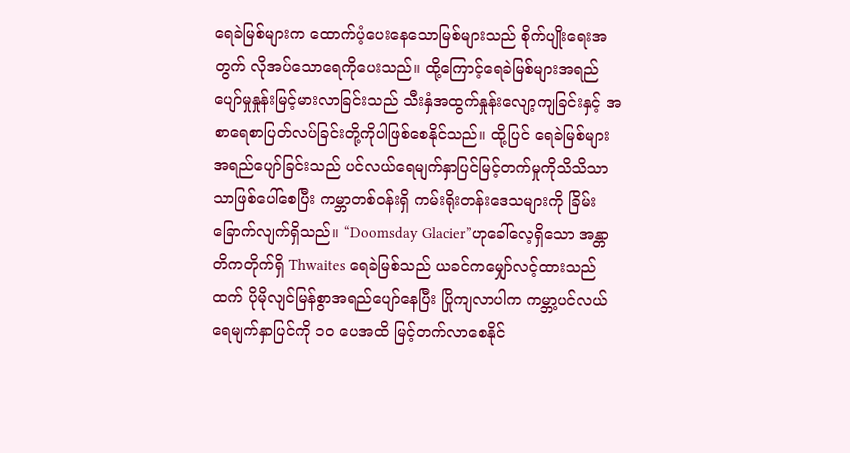ရေခဲမြစ်များက ထောက်ပံ့ပေးနေသောမြစ်များသည် စိုက်ပျိုးရေးအတွက် လိုအပ်သောရေကိုပေးသည်။ ထို့ကြောင့်ရေခဲမြစ်များအရည်ပျော်မှုနှုန်းမြင့်မားလာခြင်းသည် သီးနှံအထွက်နှုန်းလျော့ကျခြင်းနှင့် အစာရေစာပြတ်လပ်ခြင်းတို့ကိုပါဖြစ်စေနိုင်သည်။ ထို့ပြင် ရေခဲမြစ်များအရည်ပျော်ခြင်းသည် ပင်လယ်ရေမျက်နှာပြင်မြင့်တက်မှုကိုသိသိသာသာဖြစ်ပေါ်စေပြီး ကမ္ဘာတစ်ဝန်းရှိ ကမ်းရိုးတန်းဒေသများကို ခြိမ်းခြောက်လျက်ရှိသည်။ “Doomsday Glacier”ဟုခေါ်လေ့ရှိသော အန္တာတိကတိုက်ရှိ Thwaites ရေခဲမြစ်သည် ယခင်ကမျှော်လင့်ထားသည်ထက် ပိုမိုလျင်မြန်စွာအရည်ပျော်နေပြီး ပြိုကျလာပါက ကမ္ဘာ့ပင်လယ်ရေမျက်နှာပြင်ကို ၁၀ ပေအထိ မြင့်တက်လာစေနိုင်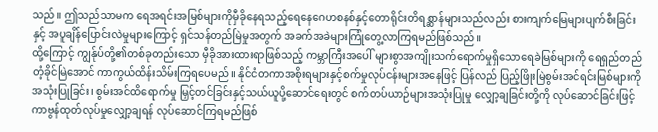သည်။ ဤသည်သာမက ရေအရင်းအမြစ်များကိုမှီခိုနေရသည့်ရေနေဂေဟစနစ်နှင့်တောရိုင်းတိရစ္ဆာန်များသည်လည်း စားကျက်မြေများပျက်စီးခြင်းနှင့် အပူချိန်ပြောင်းလဲမှုများကြောင့် ရှင်သန်တည်မြဲမှုအတွက် အခက်အခဲများကြုံတွေ့လာကြရမည်ဖြစ်သည်။
ထို့ကြောင့် ကျွန်ုပ်တို့၏တစ်ခုတည်းသော မှီခိုအားထားရာဖြစ်သည့် ကမ္ဘာကြီးအပေါ် များစွာအကျိုးသက်ရောက်မှုရှိသောရေခဲမြစ်များကို ရေရှည်တည်တံ့ခိုင်မြဲအောင် ကာကွယ်ထိန်းသိမ်းကြရပေမည်။ နိုင်ငံတကာအစိုးရများနှင့်စက်မှုလုပ်ငန်းများအနေဖြင့် ပြန်လည် ပြည့်ဖြိုးမြဲစွမ်းအင်ရင်းမြစ်များကိုအသုံးပြုခြင်း၊ စွမ်းအင်ထိရောက်မှု မြှင့်တင်ခြင်းနှင့်သယ်ယူပို့ဆောင်ရေးတွင် စက်တပ်ယာဉ်များအသုံးပြုမှု လျှော့ချခြင်းတို့ကို လုပ်ဆောင်ခြင်းဖြင့် ကာဗွန်ထုတ်လုပ်မှုလျှော့ချရန် လုပ်ဆောင်ကြရမည်ဖြစ်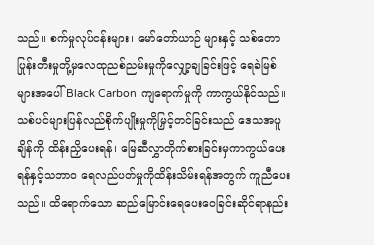သည်။ စက်မှုလုပ်ငန်းများ၊ မော်တော်ယာဉ် များနှင့် သစ်တောပြုန်းတီးမှုတို့မှလေထုညစ်ညမ်းမှုကိုလျှော့ချခြင်းဖြင့် ရေခဲမြစ်များအပေါ် Black Carbon ကျရောက်မှုကို ကာကွယ်နိုင်သည်။ သစ်ပင်များပြန်လည်စိုက်ပျိုးမှုကိုမြှင့်တင်ခြင်းသည် ဒေသအပူချိန်ကို ထိန်းညှိပေးရန်၊ မြေဆီလွှာတိုက်စားခြင်းမှကာကွယ်ပေးရန်နှင့်သဘာဝ ရေလည်ပတ်မှုကိုထိန်းသိမ်းရန်အတွက် ကူညီပေးသည်။ ထိရောက်သော ဆည်မြောင်းရေပေးဝေခြင်းဆိုင်ရာနည်း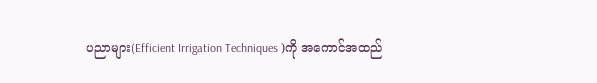ပညာများ(Efficient Irrigation Techniques )ကို အကောင်အထည်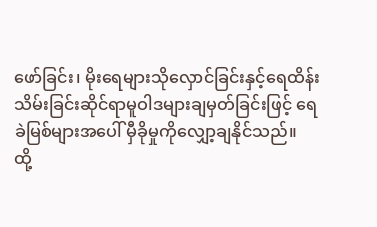ဖော်ခြင်း၊ မိုးရေများသိုလှောင်ခြင်းနှင့်ရေထိန်းသိမ်းခြင်းဆိုင်ရာမူဝါဒများချမှတ်ခြင်းဖြင့် ရေခဲမြစ်များအပေါ် မှီခိုမှုကိုလျှော့ချနိုင်သည်။
ထို့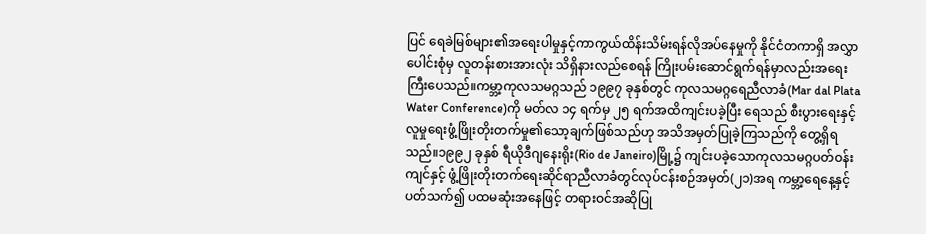ပြင် ရေခဲမြစ်များ၏အရေးပါမှုနှင့်ကာကွယ်ထိန်းသိမ်းရန်လိုအပ်နေမှုကို နိုင်ငံတကာရှိ အလွှာပေါင်းစုံမှ လူတန်းစားအားလုံး သိရှိနားလည်စေရန် ကြိုးပမ်းဆောင်ရွက်ရန်မှာလည်းအရေးကြီးပေသည်။ကမ္ဘာ့ကုလသမဂ္ဂသည် ၁၉၉၇ ခုနှစ်တွင် ကုလသမဂ္ဂရေညီလာခံ(Mar dal Plata Water Conference)ကို မတ်လ ၁၄ ရက်မှ ၂၅ ရက်အထိကျင်းပခဲ့ပြီး ရေသည် စီးပွားရေးနှင့်လူမှုရေးဖွံ့ဖြိုးတိုးတက်မှု၏သော့ချက်ဖြစ်သည်ဟု အသိအမှတ်ပြုခဲ့ကြသည်ကို တွေ့ရှိရသည်။၁၉၉၂ ခုနှစ် ရီယိုဒီဂျနေးရိုး(Rio de Janeiro)မြို့၌ ကျင်းပခဲ့သောကုလသမဂ္ဂပတ်ဝန်းကျင်နှင့် ဖွံ့ဖြိုးတိုးတက်ရေးဆိုင်ရာညီလာခံတွင်လုပ်ငန်းစဉ်အမှတ်(၂၁)အရ ကမ္ဘာ့ရေနေ့နှင့်ပတ်သက်၍ ပထမဆုံးအနေဖြင့် တရားဝင်အဆိုပြု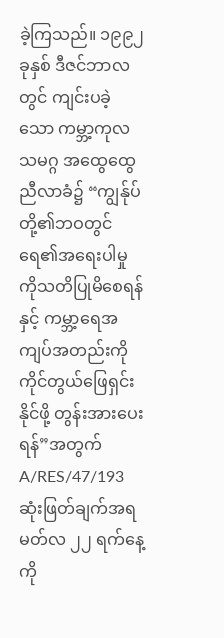ခဲ့ကြသည်။ ၁၉၉၂ ခုနှစ် ဒီဇင်ဘာလတွင် ကျင်းပခဲ့သော ကမ္ဘာ့ကုလသမဂ္ဂ အထွေထွေညီလာခံ၌ “ကျွန်ုပ်တို့၏ဘဝတွင် ရေ၏အရေးပါမှုကိုသတိပြုမိစေရန်နှင့် ကမ္ဘာ့ရေအကျပ်အတည်းကို ကိုင်တွယ်ဖြေရှင်းနိုင်ဖို့ တွန်းအားပေးရန်”အတွက် A/RES/47/193 ဆုံးဖြတ်ချက်အရ မတ်လ ၂၂ ရက်နေ့ကို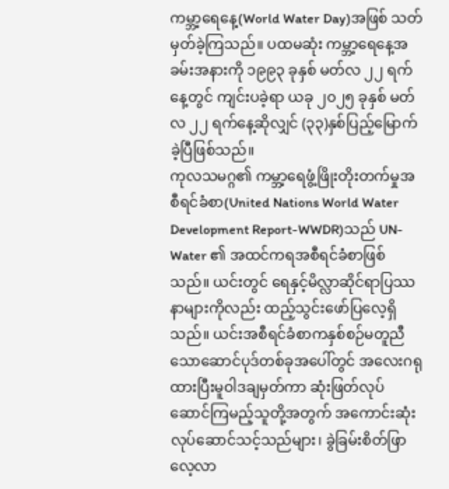ကမ္ဘာ့ရေနေ့(World Water Day)အဖြစ် သတ်မှတ်ခဲ့ကြသည်။ ပထမဆုံး ကမ္ဘာ့ရေနေ့အခမ်းအနားကို ၁၉၉၃ ခုနှစ် မတ်လ ၂၂ ရက်နေ့တွင် ကျင်းပခဲ့ရာ ယခု ၂၀၂၅ ခုနှစ် မတ်လ ၂၂ ရက်နေ့ဆိုလျှင် (၃၃)နှစ်ပြည့်မြောက်ခဲ့ပြီဖြစ်သည်။
ကုလသမဂ္ဂ၏ ကမ္ဘာ့ရေဖွံ့ဖြိုးတိုးတက်မှုအစီရင်ခံစာ(United Nations World Water Development Report-WWDR)သည် UN-Water ၏ အထင်ကရအစီရင်ခံစာဖြစ်သည်။ ယင်းတွင် ရေနှင့်မိလ္လာဆိုင်ရာပြဿနာများကိုလည်း ထည့်သွင်းဖော်ပြလေ့ရှိသည်။ ယင်းအစီရင်ခံစာကနှစ်စဉ်မတူညီသောဆောင်ပုဒ်တစ်ခုအပေါ်တွင် အလေးဂရုထားပြီးမူဝါဒချမှတ်ကာ ဆုံးဖြတ်လုပ်ဆောင်ကြမည့်သူတို့အတွက် အကောင်းဆုံးလုပ်ဆောင်သင့်သည်များ၊ ခွဲခြမ်းစိတ်ဖြာလေ့လာ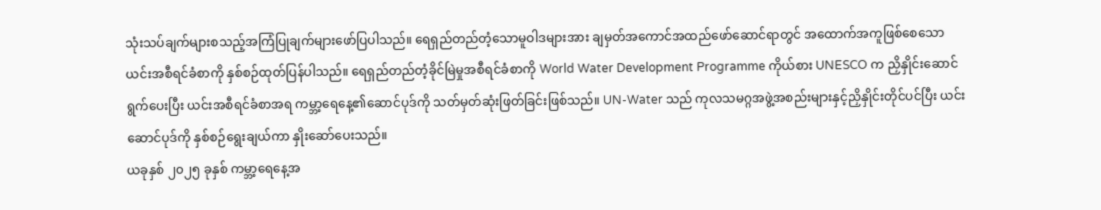သုံးသပ်ချက်များစသည့်အကြံပြုချက်များဖော်ပြပါသည်။ ရေရှည်တည်တံ့သောမူဝါဒများအား ချမှတ်အကောင်အထည်ဖော်ဆောင်ရာတွင် အထောက်အကူဖြစ်စေသော ယင်းအစီရင်ခံစာကို နှစ်စဉ်ထုတ်ပြန်ပါသည်။ ရေရှည်တည်တံ့ခိုင်မြဲမှုအစီရင်ခံစာကို World Water Development Programme ကိုယ်စား UNESCO က ညှိနှိုင်းဆောင်ရွက်ပေးပြီး ယင်းအစီရင်ခံစာအရ ကမ္ဘာ့ရေနေ့၏ဆောင်ပုဒ်ကို သတ်မှတ်ဆုံးဖြတ်ခြင်းဖြစ်သည်။ UN-Water သည် ကုလသမဂ္ဂအဖွဲ့အစည်းများနှင့်ညှိနှိုင်းတိုင်ပင်ပြီး ယင်းဆောင်ပုဒ်ကို နှစ်စဉ်ရွေးချယ်ကာ နှိုးဆော်ပေးသည်။
ယခုနှစ် ၂၀၂၅ ခုနှစ် ကမ္ဘာ့ရေနေ့အ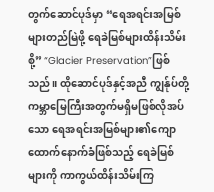တွက်ဆောင်ပုဒ်မှာ “ရေအရင်းအမြစ်များတည်မြဲဖို့ ရေခဲမြစ်များထိန်းသိမ်းစို့” “Glacier Preservation”ဖြစ်သည်။ ထိုဆောင်ပုဒ်နှင့်အညီ ကျွန်ုပ်တို့ကမ္ဘာမြေကြီးအတွက်မရှိမဖြစ်လိုအပ်သော ရေအရင်းအမြစ်များ၏ကျောထောက်နောက်ခံဖြစ်သည့် ရေခဲမြစ်များကို ကာကွယ်ထိန်းသိမ်းကြ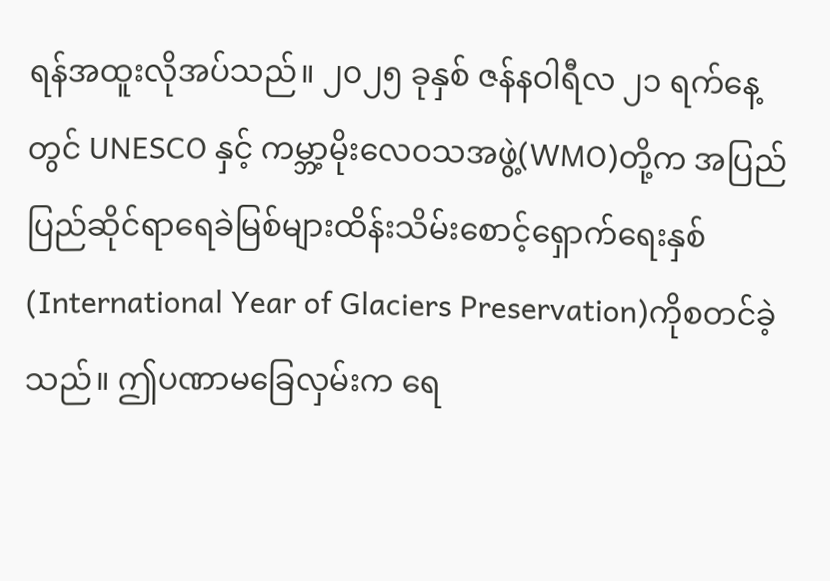ရန်အထူးလိုအပ်သည်။ ၂၀၂၅ ခုနှစ် ဇန်နဝါရီလ ၂၁ ရက်နေ့တွင် UNESCO နှင့် ကမ္ဘာ့မိုးလေဝသအဖွဲ့(WMO)တို့က အပြည်ပြည်ဆိုင်ရာရေခဲမြစ်များထိန်းသိမ်းစောင့်ရှောက်ရေးနှစ်(International Year of Glaciers Preservation)ကိုစတင်ခဲ့သည်။ ဤပဏာမခြေလှမ်းက ရေ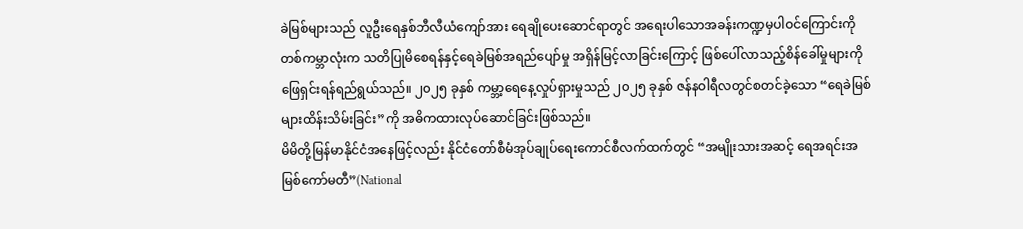ခဲမြစ်များသည် လူဦးရေနှစ်ဘီလီယံကျော်အား ရေချိုပေးဆောင်ရာတွင် အရေးပါသောအခန်းကဏ္ဍမှပါဝင်ကြောင်းကို တစ်ကမ္ဘာလုံးက သတိပြုမိစေရန်နှင့်ရေခဲမြစ်အရည်ပျော်မှု အရှိန်မြင့်လာခြင်းကြောင့် ဖြစ်ပေါ်လာသည့်စိန်ခေါ်မှုများကိုဖြေရှင်းရန်ရည်ရွယ်သည်။ ၂၀၂၅ ခုနှစ် ကမ္ဘာ့ရေနေ့လှုပ်ရှားမှုသည် ၂၀၂၅ ခုနှစ် ဇန်နဝါရီလတွင်စတင်ခဲ့သော “ရေခဲမြစ်များထိန်းသိမ်းခြင်း”ကို အဓိကထားလုပ်ဆောင်ခြင်းဖြစ်သည်။
မိမိတို့မြန်မာနိုင်ငံအနေဖြင့်လည်း နိုင်ငံတော်စီမံအုပ်ချုပ်ရေးကောင်စီလက်ထက်တွင် “အမျိုးသားအဆင့် ရေအရင်းအမြစ်ကော်မတီ”(National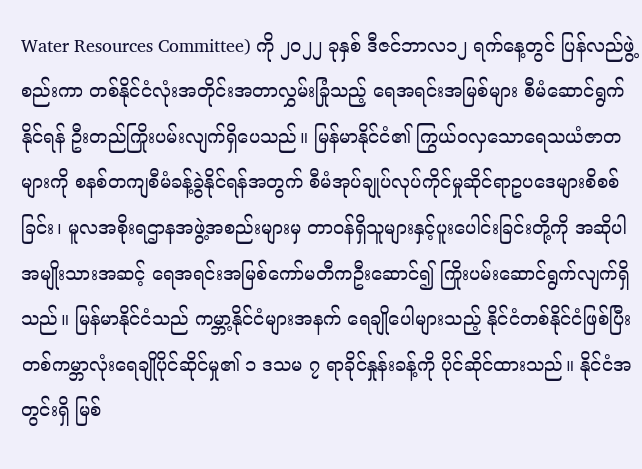Water Resources Committee) ကို ၂၀၂၂ ခုနှစ် ဒီဇင်ဘာလ၁၂ ရက်နေ့တွင် ပြန်လည်ဖွဲ့စည်းကာ တစ်နိုင်ငံလုံးအတိုင်းအတာလွှမ်းခြုံသည့် ရေအရင်းအမြစ်များ စီမံဆောင်ရွက်နိုင်ရန် ဦးတည်ကြိုးပမ်းလျက်ရှိပေသည်။ မြန်မာနိုင်ငံ၏ ကြွယ်ဝလှသောရေသယံဇာတများကို စနစ်တကျစီမံခန့်ခွဲနိုင်ရန်အတွက် စီမံအုပ်ချုပ်လုပ်ကိုင်မှုဆိုင်ရာဥပဒေများစိစစ်ခြင်း၊ မူလအစိုးရဌာနအဖွဲ့အစည်းများမှ တာဝန်ရှိသူများနှင့်ပူးပေါင်းခြင်းတို့ကို အဆိုပါအမျိုးသားအဆင့် ရေအရင်းအမြစ်ကော်မတီကဦးဆောင်၍ ကြိုးပမ်းဆောင်ရွက်လျက်ရှိသည်။ မြန်မာနိုင်ငံသည် ကမ္ဘာ့နိုင်ငံများအနက် ရေချိုပေါများသည့် နိုင်ငံတစ်နိုင်ငံဖြစ်ပြီး တစ်ကမ္ဘာလုံးရေချိုပိုင်ဆိုင်မှု၏ ၁ ဒသမ ၇ ရာခိုင်နှုန်းခန့်ကို ပိုင်ဆိုင်ထားသည်။ နိုင်ငံအတွင်းရှိ မြစ်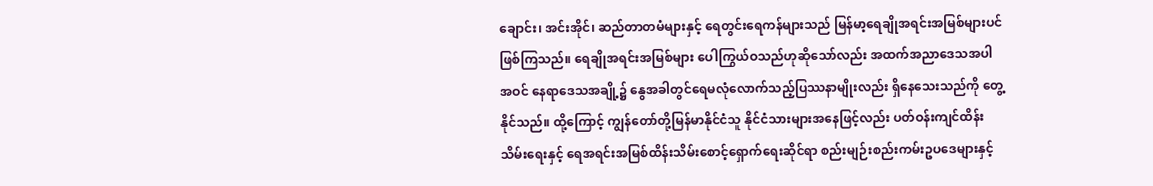ချောင်း၊ အင်းအိုင်၊ ဆည်တာတမံများနှင့် ရေတွင်းရေကန်များသည် မြန်မာ့ရေချိုအရင်းအမြစ်များပင်ဖြစ်ကြသည်။ ရေချိုအရင်းအမြစ်များ ပေါကြွယ်ဝသည်ဟုဆိုသော်လည်း အထက်အညာဒေသအပါအဝင် နေရာဒေသအချို့၌ နွေအခါတွင်ရေမလုံလောက်သည့်ပြဿနာမျိုးလည်း ရှိနေသေးသည်ကို တွေ့နိုင်သည်။ ထို့ကြောင့် ကျွန်တော်တို့မြန်မာနိုင်ငံသူ နိုင်ငံသားများအနေဖြင့်လည်း ပတ်ဝန်းကျင်ထိန်းသိမ်းရေးနှင့် ရေအရင်းအမြစ်ထိန်းသိမ်းစောင့်ရှောက်ရေးဆိုင်ရာ စည်းမျဉ်းစည်းကမ်းဥပဒေများနှင့်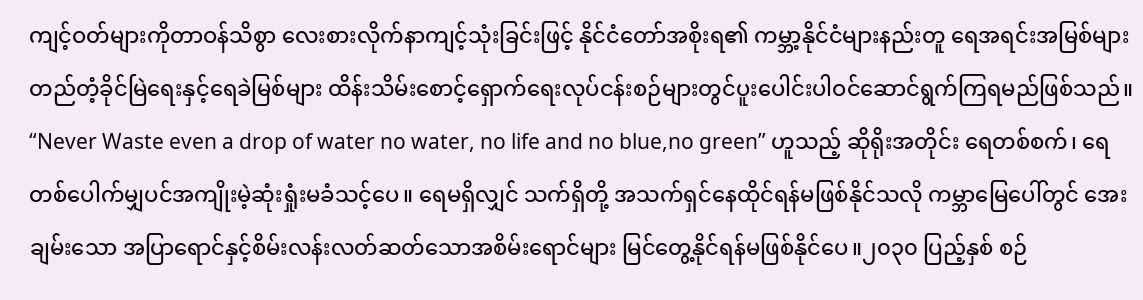ကျင့်ဝတ်များကိုတာဝန်သိစွာ လေးစားလိုက်နာကျင့်သုံးခြင်းဖြင့် နိုင်ငံတော်အစိုးရ၏ ကမ္ဘာ့နိုင်ငံများနည်းတူ ရေအရင်းအမြစ်များ တည်တံ့ခိုင်မြဲရေးနှင့်ရေခဲမြစ်များ ထိန်းသိမ်းစောင့်ရှောက်ရေးလုပ်ငန်းစဉ်များတွင်ပူးပေါင်းပါဝင်ဆောင်ရွက်ကြရမည်ဖြစ်သည်။
“Never Waste even a drop of water no water, no life and no blue,no green” ဟူသည့် ဆိုရိုးအတိုင်း ရေတစ်စက်၊ ရေတစ်ပေါက်မျှပင်အကျိုးမဲ့ဆုံးရှုံးမခံသင့်ပေ။ ရေမရှိလျှင် သက်ရှိတို့ အသက်ရှင်နေထိုင်ရန်မဖြစ်နိုင်သလို ကမ္ဘာမြေပေါ်တွင် အေးချမ်းသော အပြာရောင်နှင့်စိမ်းလန်းလတ်ဆတ်သောအစိမ်းရောင်များ မြင်တွေ့နိုင်ရန်မဖြစ်နိုင်ပေ။၂၀၃၀ ပြည့်နှစ် စဉ်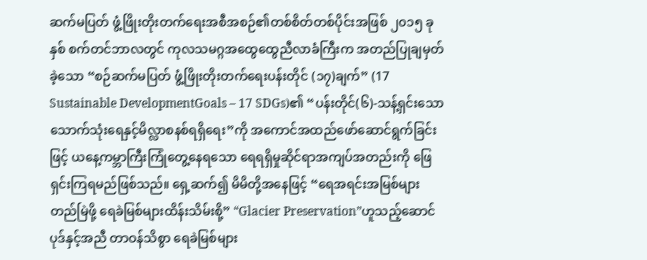ဆက်မပြတ် ဖွံ့ဖြိုးတိုးတက်ရေးအစီအစဉ်၏တစ်စိတ်တစ်ပိုင်းအဖြစ် ၂၀၁၅ ခုနှစ် စက်တင်ဘာလတွင် ကုလသမဂ္ဂအထွေထွေညီလာခံကြီးက အတည်ပြုချမှတ်ခဲ့သော “စဉ်ဆက်မပြတ် ဖွံ့ဖြိုးတိုးတက်ရေးပန်းတိုင် (၁၇)ချက်” (17 Sustainable DevelopmentGoals – 17 SDGs)၏ “ပန်းတိုင်(၆)-သန့်ရှင်းသောသောက်သုံးရေနှင့်မိလ္လာစနစ်ရရှိရေး”ကို အကောင်အထည်ဖော်ဆောင်ရွက်ခြင်းဖြင့် ယနေ့ကမ္ဘာကြီးကြုံတွေ့နေရသော ရေရရှိမှုဆိုင်ရာအကျပ်အတည်းကို ဖြေရှင်းကြရမည်ဖြစ်သည်။ ရှေ့ဆက်၍ မိမိတို့အနေဖြင့် “ရေအရင်းအမြစ်များတည်မြဲဖို့ ရေခဲမြစ်များထိန်းသိမ်းစို့” “Glacier Preservation”ဟူသည့်ဆောင်ပုဒ်နှင့်အညီ တာဝန်သိစွာ ရေခဲမြစ်များ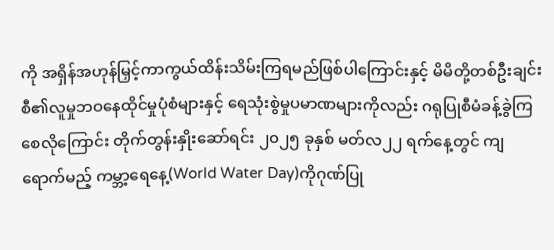ကို အရှိန်အဟုန်မြှင့်ကာကွယ်ထိန်းသိမ်းကြရမည်ဖြစ်ပါကြောင်းနှင့် မိမိတို့တစ်ဦးချင်းစီ၏လူမှုဘဝနေထိုင်မှုပုံစံများနှင့် ရေသုံးစွဲမှုပမာဏများကိုလည်း ဂရုပြုစီမံခန့်ခွဲကြစေလိုကြောင်း တိုက်တွန်းနှိုးဆော်ရင်း ၂၀၂၅ ခုနှစ် မတ်လ၂၂ ရက်နေ့တွင် ကျရောက်မည့် ကမ္ဘာ့ရေနေ့(World Water Day)ကိုဂုဏ်ပြု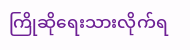ကြိုဆိုရေးသားလိုက်ရ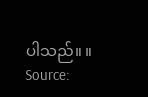ပါသည်။ ။
Source: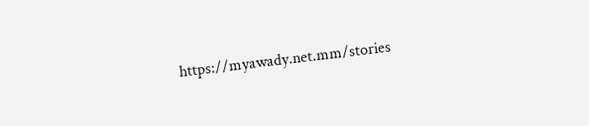https://myawady.net.mm/stories